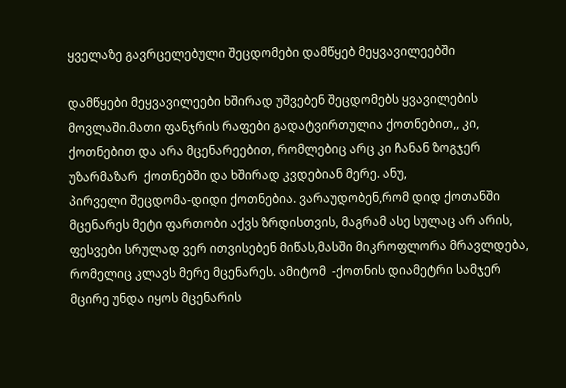ყველაზე გავრცელებული შეცდომები დამწყებ მეყვავილეებში

დამწყები მეყვავილეები ხშირად უშვებენ შეცდომებს ყვავილების მოვლაში.მათი ფანჯრის რაფები გადატვირთულია ქოთნებით,, კი, ქოთნებით და არა მცენარეებით, რომლებიც არც კი ჩანან ზოგჯერ უზარმაზარ  ქოთნებში და ხშირად კვდებიან მერე. ანუ,
პირველი შეცდომა-დიდი ქოთნებია. ვარაუდობენ,რომ დიდ ქოთანში მცენარეს მეტი ფართობი აქვს ზრდისთვის, მაგრამ ასე სულაც არ არის, ფესვები სრულად ვერ ითვისებენ მიწას,მასში მიკროფლორა მრავლდება, რომელიც კლავს მერე მცენარეს. ამიტომ  -ქოთნის დიამეტრი სამჯერ მცირე უნდა იყოს მცენარის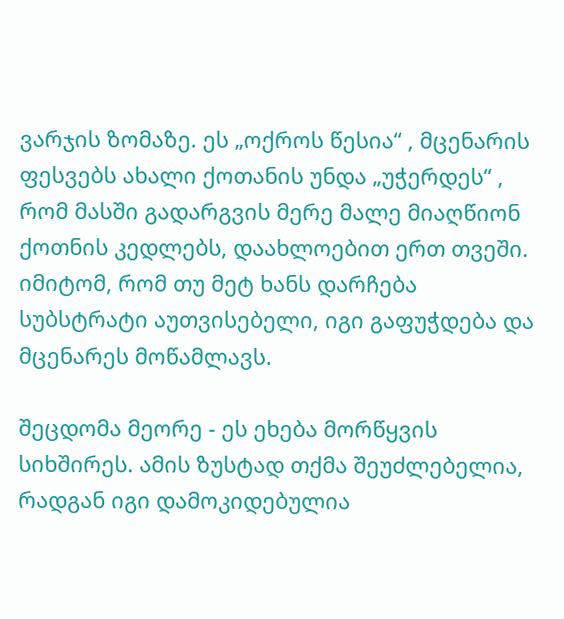ვარჯის ზომაზე. ეს „ოქროს წესია“ , მცენარის ფესვებს ახალი ქოთანის უნდა „უჭერდეს“ , რომ მასში გადარგვის მერე მალე მიაღწიონ ქოთნის კედლებს, დაახლოებით ერთ თვეში. იმიტომ, რომ თუ მეტ ხანს დარჩება სუბსტრატი აუთვისებელი, იგი გაფუჭდება და მცენარეს მოწამლავს.

შეცდომა მეორე - ეს ეხება მორწყვის სიხშირეს. ამის ზუსტად თქმა შეუძლებელია, რადგან იგი დამოკიდებულია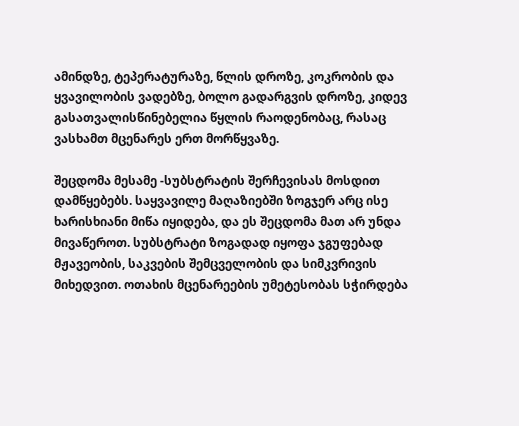ამინდზე, ტეპერატურაზე, წლის დროზე, კოკრობის და ყვავილობის ვადებზე, ბოლო გადარგვის დროზე, კიდევ გასათვალისწინებელია წყლის რაოდენობაც, რასაც ვასხამთ მცენარეს ერთ მორწყვაზე.

შეცდომა მესამე -სუბსტრატის შერჩევისას მოსდით დამწყებებს. საყვავილე მაღაზიებში ზოგჯერ არც ისე ხარისხიანი მიწა იყიდება, და ეს შეცდომა მათ არ უნდა მივაწეროთ. სუბსტრატი ზოგადად იყოფა ჯგუფებად მჟავეობის, საკვების შემცველობის და სიმკვრივის მიხედვით. ოთახის მცენარეების უმეტესობას სჭირდება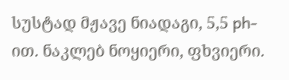სუსტად მჟავე ნიადაგი, 5,5 ph-ით. ნაკლებ ნოყიერი, ფხვიერი.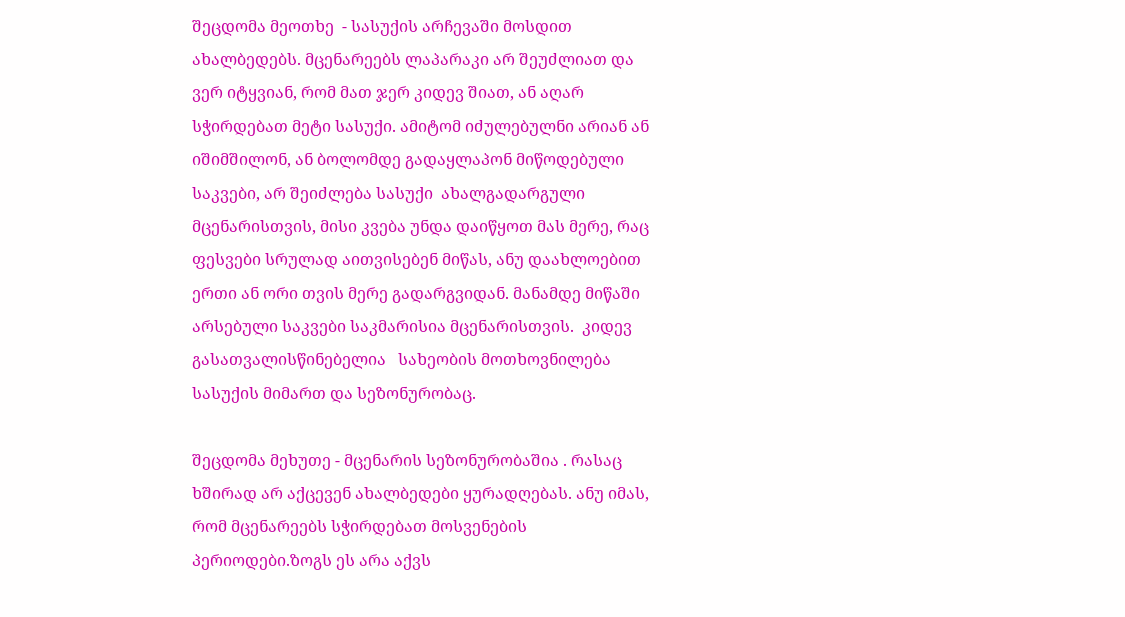შეცდომა მეოთხე  - სასუქის არჩევაში მოსდით ახალბედებს. მცენარეებს ლაპარაკი არ შეუძლიათ და ვერ იტყვიან, რომ მათ ჯერ კიდევ შიათ, ან აღარ სჭირდებათ მეტი სასუქი. ამიტომ იძულებულნი არიან ან იშიმშილონ, ან ბოლომდე გადაყლაპონ მიწოდებული საკვები, არ შეიძლება სასუქი  ახალგადარგული მცენარისთვის, მისი კვება უნდა დაიწყოთ მას მერე, რაც ფესვები სრულად აითვისებენ მიწას, ანუ დაახლოებით ერთი ან ორი თვის მერე გადარგვიდან. მანამდე მიწაში არსებული საკვები საკმარისია მცენარისთვის.  კიდევ გასათვალისწინებელია   სახეობის მოთხოვნილება სასუქის მიმართ და სეზონურობაც.

შეცდომა მეხუთე - მცენარის სეზონურობაშია . რასაც ხშირად არ აქცევენ ახალბედები ყურადღებას. ანუ იმას, რომ მცენარეებს სჭირდებათ მოსვენების პერიოდები.ზოგს ეს არა აქვს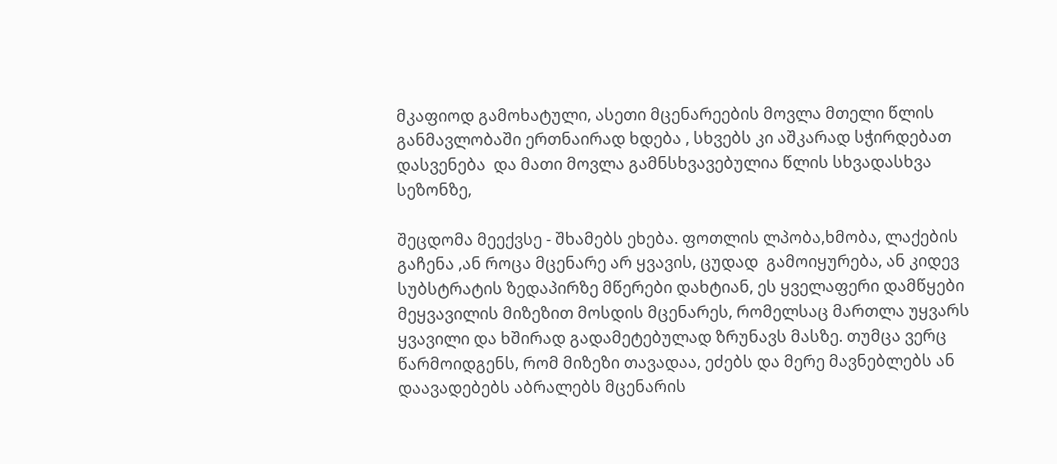მკაფიოდ გამოხატული, ასეთი მცენარეების მოვლა მთელი წლის განმავლობაში ერთნაირად ხდება , სხვებს კი აშკარად სჭირდებათ დასვენება  და მათი მოვლა გამნსხვავებულია წლის სხვადასხვა სეზონზე,

შეცდომა მეექვსე - შხამებს ეხება. ფოთლის ლპობა,ხმობა, ლაქების გაჩენა ,ან როცა მცენარე არ ყვავის, ცუდად  გამოიყურება, ან კიდევ სუბსტრატის ზედაპირზე მწერები დახტიან, ეს ყველაფერი დამწყები მეყვავილის მიზეზით მოსდის მცენარეს, რომელსაც მართლა უყვარს ყვავილი და ხშირად გადამეტებულად ზრუნავს მასზე. თუმცა ვერც წარმოიდგენს, რომ მიზეზი თავადაა, ეძებს და მერე მავნებლებს ან დაავადებებს აბრალებს მცენარის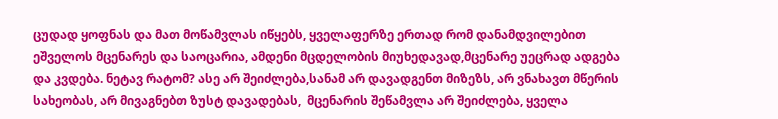ცუდად ყოფნას და მათ მოწამვლას იწყებს, ყველაფერზე ერთად რომ დანამდვილებით ეშველოს მცენარეს და საოცარია, ამდენი მცდელობის მიუხედავად,მცენარე უეცრად ადგება და კვდება. ნეტავ რატომ? ასე არ შეიძლება,სანამ არ დავადგენთ მიზეზს, არ ვნახავთ მწერის სახეობას, არ მივაგნებთ ზუსტ დავადებას,  მცენარის შეწამვლა არ შეიძლება, ყველა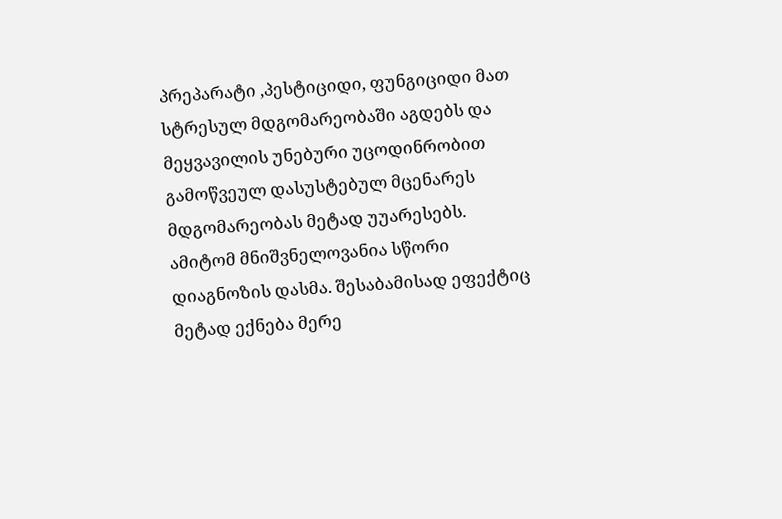პრეპარატი ,პესტიციდი, ფუნგიციდი მათ სტრესულ მდგომარეობაში აგდებს და მეყვავილის უნებური უცოდინრობით გამოწვეულ დასუსტებულ მცენარეს მდგომარეობას მეტად უუარესებს. ამიტომ მნიშვნელოვანია სწორი დიაგნოზის დასმა. შესაბამისად ეფექტიც მეტად ექნება მერე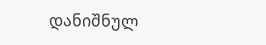დანიშნულ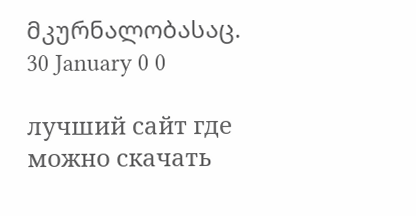მკურნალობასაც.
30 January 0 0

лучший сайт где можно скачать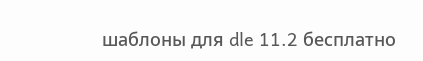шаблоны для dle 11.2 бесплатно